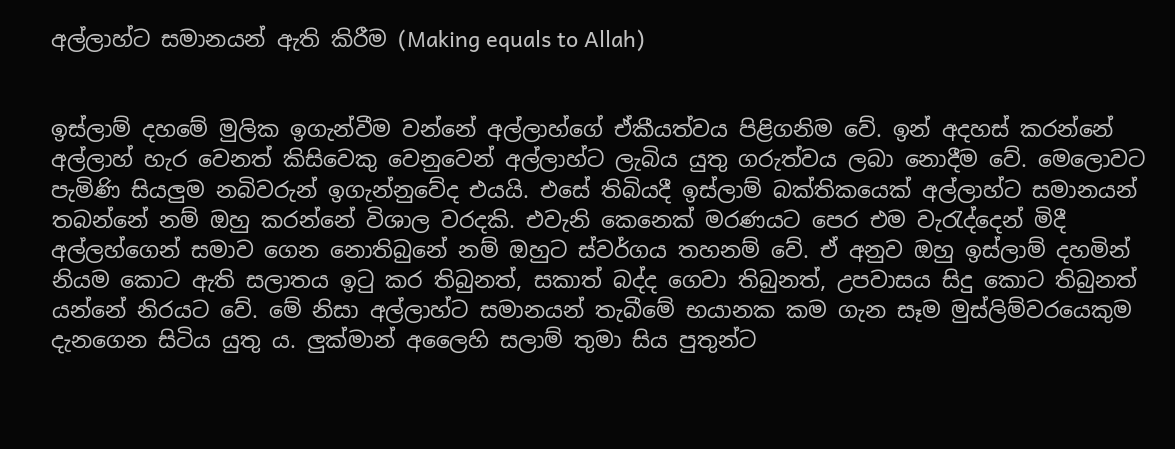අල්ලාහ්ට සමානයන් ඇති කිරීම (Making equals to Allah)


ඉස්ලාම් දහමේ මුලික ඉගැන්වීම වන්නේ අල්ලාහ්ගේ ඒකීයත්වය පිළිගනිම වේ. ඉන් අදහස් කරන්නේ අල්ලාහ් හැර වෙනත් කිසිවෙකු වෙනුවෙන් අල්ලාහ්ට ලැබිය යුතු ගරුත්වය ලබා නොදීම වේ. මෙලොවට පැමිණි සියලුම නබිවරුන් ඉගැන්නුවේද එයයි. එසේ තිබියදී ඉස්ලාම් බක්තිකයෙක් අල්ලාහ්ට සමානයන් තබන්නේ නම් ඔහු කරන්නේ විශාල වරදකි. එවැනි කෙනෙක් මරණයට පෙර එම වැරැද්දෙන් මිදී අල්ලහ්ගෙන් සමාව ගෙන නොතිබුනේ නම් ඔහුට ස්වර්ගය තහනම් වේ. ඒ අනුව ඔහු ඉස්ලාම් දහමින් නියම කොට ඇති සලාතය ඉටු කර තිබුනත්, සකාත් බද්ද ගෙවා තිබුනත්, උපවාසය සිදු කොට තිබුනත් යන්නේ නිරයට වේ. මේ නිසා අල්ලාහ්ට සමානයන් තැබීමේ භයානක කම ගැන සෑම මුස්ලිම්වරයෙකුම දැනගෙන සිටිය යුතු ය. ලුක්මාන් අලෛහි සලාම් තුමා සිය පුතුන්ට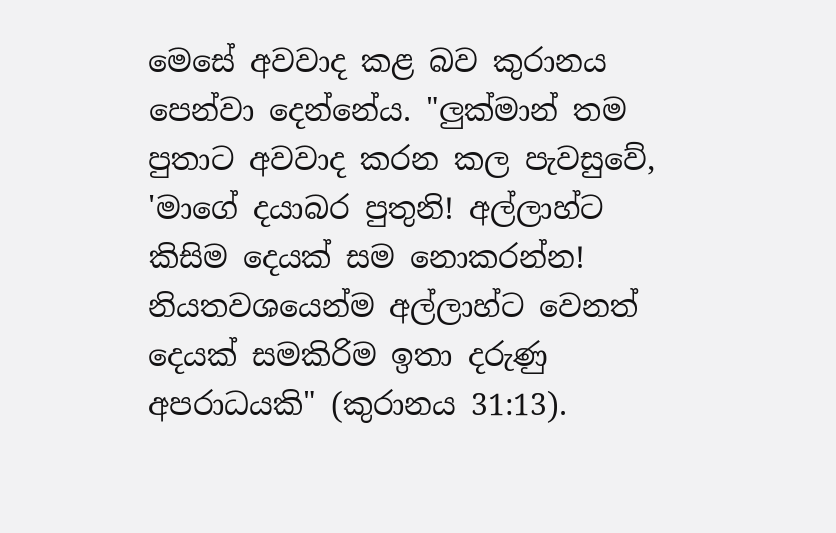මෙසේ අවවාද කළ බව කුරානය පෙන්වා දෙන්නේය. "ලුක්මාන් තම පුතාට අවවාද කරන කල පැවසුවේ, 'මාගේ දයාබර පුතුනි! අල්ලාහ්ට කිසිම දෙයක් සම නොකරන්න! නියතවශයෙන්ම අල්ලාහ්ට වෙනත් දෙයක් සමකිරිම ඉතා දරුණු අපරාධයකි" (කුරානය 31:13).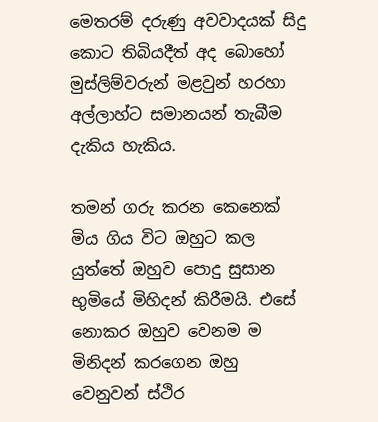මෙතරම් දරුණු අවවාදයක් සිදු කොට තිබියදීත් අද බොහෝ මුස්ලිම්වරුන් මළවුන් හරහා අල්ලාහ්ට සමානයන් තැබීම දැකිය හැකිය.

තමන් ගරු කරන කෙනෙක් මිය ගිය විට ඔහුට කල යුත්තේ ඔහුව පොදු සුසාන භුමියේ මිහිදන් කිරීමයි. එසේ නොකර ඔහුව වෙනම ම  මිනිදන් කරගෙන ඔහු වෙනුවන් ස්ථිර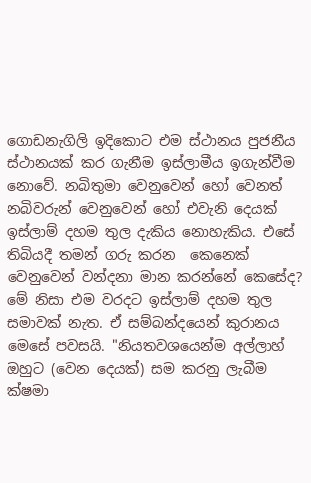ගොඩනැගිලි ඉදිකොට එම ස්ථානය පුජනීය ස්ථානයක් කර ගැනීම ඉස්ලාමීය ඉගැන්වීම නොවේ. නබිතුමා වෙනුවෙන් හෝ වෙනත් නබිවරුන් වෙනුවෙන් හෝ එවැනි දෙයක් ඉස්ලාම් දහම තුල දැකිය නොහැකිය. එසේ තිබියදී තමන් ගරු කරන  කෙනෙක් වෙනුවෙන් වන්දනා මාන කරන්නේ කෙසේද?  මේ නිසා එම වරදට ඉස්ලාම් දහම තුල සමාවක් නැත. ඒ සම්බන්දයෙන් කුරානය මෙසේ පවසයි. "නියතවශයෙන්ම අල්ලාහ් ඔහුට (වෙන දෙයක්) සම කරනු ලැබීම ක්ෂමා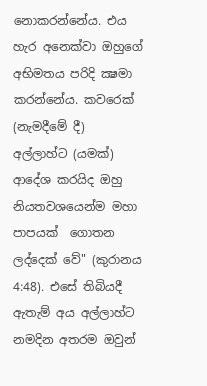නොකරන්නේය. එය හැර අනෙක්වා ඔහුගේ අභිමතය පරිදි ක්‍ෂමා කරන්නේය. කවරෙක් (නැමදීමේ දී) අල්ලාහ්ට (යමක්) ආදේශ කරයිද ඔහු නියතවශයෙන්ම මහා පාපයක්  ගොතන ලද්දෙක් වේ" (කුරානය 4:48). එසේ තිබියදී ඇතැම් අය අල්ලාහ්ට නමදින අතරම ඔවුන්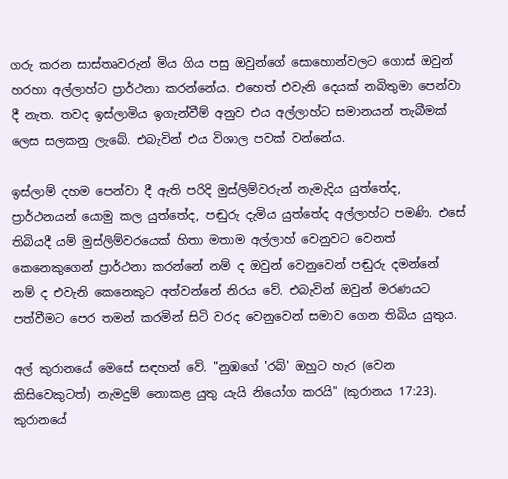ගරු කරන සාස්තෘවරුන් මිය ගිය පසු ඔවුන්ගේ සොහොන්වලට ගොස් ඔවුන් හරහා අල්ලාහ්ට ප්‍රාර්ථනා කරන්නේය. එහෙත් එවැනි දෙයක් නබිතුමා පෙන්වා දී නැත. තවද ඉස්ලාමිය ඉගැන්වීම් අනුව එය අල්ලාහ්ට සමානයන් තැබීමක් ලෙස සලකනු ලැබේ. එබැවින් එය විශාල පවක් වන්නේය.

ඉස්ලාම් දහම පෙන්වා දී ඇති පරිදි මුස්ලිම්වරුන් නැමැදිය යුත්තේද, ප්‍රාර්ථනයන් යොමු කල යුත්තේද, පඬුරු දැමිය යුත්තේද අල්ලාහ්ට පමණි. එසේ තිබියදී යම් මුස්ලිම්වරයෙක් හිතා මතාම අල්ලාහ් වෙනුවට වෙනත් කෙනෙකුගෙන් ප්‍රාර්ථනා කරන්නේ නම් ද ඔවුන් වෙනුවෙන් පඬුරු දමන්නේ නම් ද එවැනි කෙනෙකුට අත්වන්නේ නිරය වේ. එබැවින් ඔවුන් මරණයට පත්වීමට පෙර තමන් කරමින් සිටි වරද වෙනුවෙන් සමාව ගෙන තිබිය යුතුය.

අල් කුරානයේ මෙසේ සඳහන් වේ. "නුඹගේ 'ර‍බ්' ඔහුට හැර (වෙන කිසිවෙකුටත්) නැමදුම් නොකළ යුතු යැයි නියෝග කරයි" (කුරානය 17:23). කුරානයේ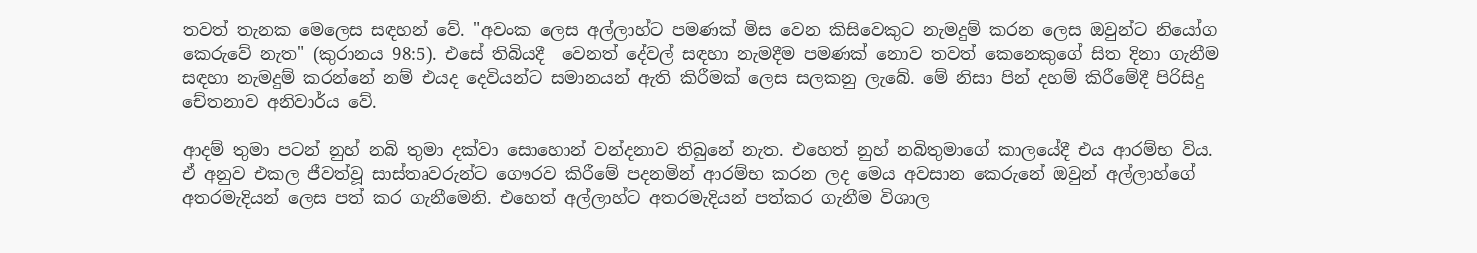තවත් තැනක මෙලෙස සඳහන් වේ. "අවංක ලෙස අල්ලාහ්ට පමණක් මිස වෙන කිසිවෙකුට නැමදුම් කරන ලෙස ඔවුන්ට නියෝග කෙරුවේ නැත" (කුරානය 98:5). එසේ තිබියදී  වෙනත් දේවල් සඳහා නැමදීම පමණක් නොව තවත් කෙනෙකුගේ සිත දිනා ගැනීම සඳහා නැමදුම් කරන්නේ නම් එයද දෙවියන්ට සමානයන් ඇති කිරීමක් ලෙස සලකනු ලැබේ. මේ නිසා පින් දහම් කිරීමේදී පිරිසිදු චේතනාව අනිවාර්ය වේ.

ආදම් තුමා පටන් නුහ් නබි තුමා දක්වා සොහොන් වන්දනාව තිබුනේ නැත. එහෙත් නුහ් නබිතුමාගේ කාලයේදී එය ආරම්භ විය. ඒ අනුව එකල ජීවත්වූ සාස්තෘවරුන්ට ගෞරව කිරීමේ පදනමින් ආරම්භ කරන ලද මෙය අවසාන කෙරුනේ ඔවුන් අල්ලාහ්ගේ අතරමැදියන් ලෙස පත් කර ගැනීමෙනි. එහෙත් අල්ලාහ්ට අතරමැදියන් පත්කර ගැනීම විශාල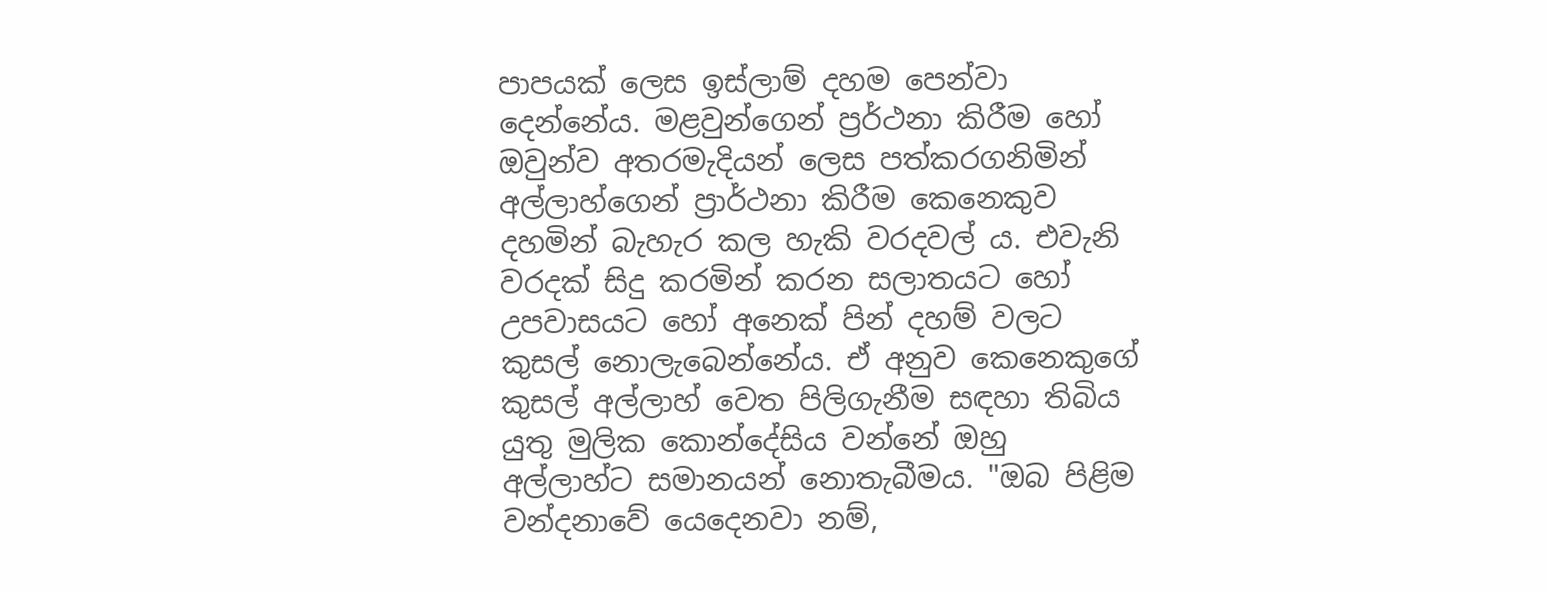පාපයක් ලෙස ඉස්ලාම් දහම පෙන්වා දෙන්නේය. මළවුන්ගෙන් ප්‍රර්ථනා කිරීම හෝ ඔවුන්ව අතරමැදියන් ලෙස පත්කරගනිමින් අල්ලාහ්ගෙන් ප්‍රාර්ථනා කිරීම කෙනෙකුව දහමින් බැහැර කල හැකි වරදවල් ය. එවැනි වරදක් සිදු කරමින් කරන සලාතයට හෝ උපවාසයට හෝ අනෙක් පින් දහම් වලට කුසල් නොලැබෙන්නේය. ඒ අනුව කෙනෙකුගේ කුසල් අල්ලාහ් වෙත පිලිගැනීම සඳහා තිබිය යුතු මුලික කොන්දේසිය වන්නේ ඔහු අල්ලාහ්ට සමානයන් නොතැබීමය. "ඔබ පිළිම වන්දනාවේ යෙදෙනවා නම්,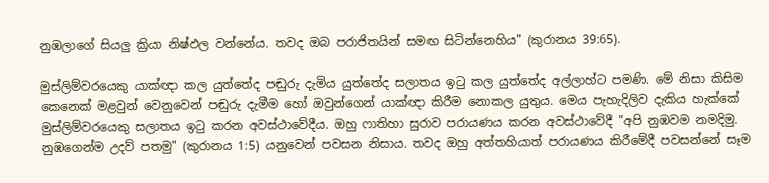නුඹලාගේ සියලු ක්‍රියා නිෂ්ඵල වන්නේය. තවද ඔබ පරාජිතයින් සමඟ සිටින්නෙහිය" (කුරානය 39:65).

මුස්ලිම්වරයෙකු යාක්ඥා කල යුත්තේද පඬුරු දැමිය යුත්තේද සලාතය ඉටු කල යුත්තේද අල්ලාහ්ට පමණි. මේ නිසා කිසිම කෙනෙක් මළවුන් වෙනුවෙන් පඬුරු දැමීම හෝ ඔවුන්ගෙන් යාක්ඥා කිරීම නොකල යුතුය. මෙය පැහැදිලිව දැකිය හැක්කේ මුස්ලිම්වරයෙකු සලාතය ඉටු කරන අවස්ථාවේදීය. ඔහු ෆාතිහා සුරාව පරායණය කරන අවස්ථාවේදී "අපි නුඹවම නමදිමු. නුඹගෙන්ම උදව් පතමු" (කුරානය 1:5) යනුවෙන් පවසන නිසාය. තවද ඔහු අත්තහියාත් පරායණය කිරීමේදී පවසන්නේ සෑම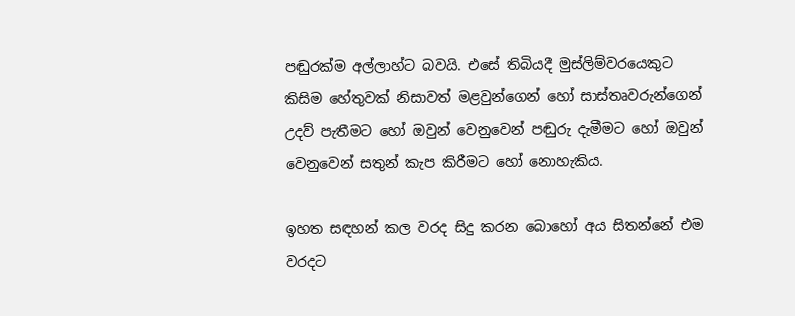පඬුරක්ම අල්ලාහ්ට බවයි. එසේ තිබියදී මුස්ලිම්වරයෙකුට කිසිම හේතුවක් නිසාවත් මළවුන්ගෙන් හෝ සාස්තෘවරුන්ගෙන් උදව් පැතීමට හෝ ඔවුන් වෙනුවෙන් පඬුරු දැමීමට හෝ ඔවුන් වෙනුවෙන් සතුන් කැප කිරීමට හෝ නොහැකිය.

ඉහත සඳහන් කල වරද සිදු කරන බොහෝ අය සිතන්නේ එම වරදට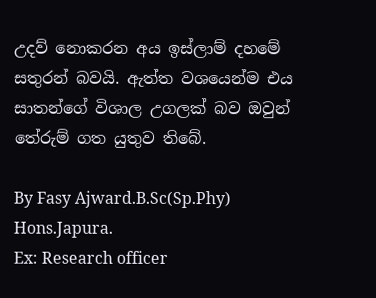උදව් නොකරන අය ඉස්ලාම් දහමේ සතුරන් බවයි. ඇත්ත වශයෙන්ම එය සාතන්ගේ විශාල උගලක් බව ඔවුන් තේරුම් ගත යුතුව තිබේ.

By Fasy Ajward.B.Sc(Sp.Phy) Hons.Japura.
Ex: Research officer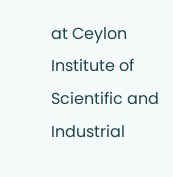at Ceylon Institute of Scientific and Industrial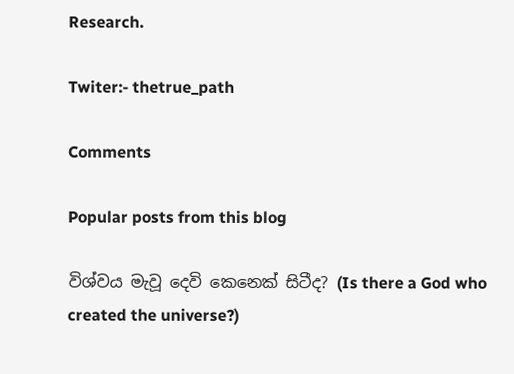Research.

Twiter:- thetrue_path

Comments

Popular posts from this blog

විශ්වය මැවූ දෙවි කෙනෙක් සිටීද? (Is there a God who created the universe?)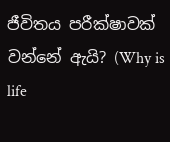ජීවිතය පරීක්ෂාවක් වන්නේ ඇයි? (Why is life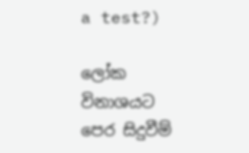a test?)

ලෝක විනාශයට පෙර සිදුවීම්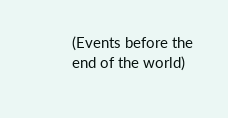(Events before the end of the world)